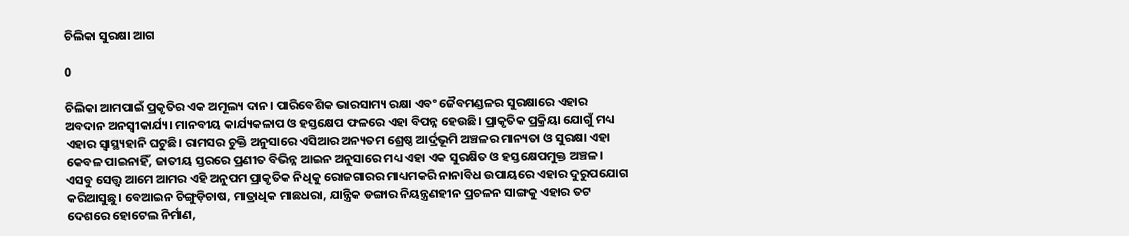ଚିଲିକା ସୁରକ୍ଷା ଆଗ

0

ଚିଲିକା ଆମପାଇଁ ପ୍ରକୃତିର ଏକ ଅମୂଲ୍ୟ ଦାନ। ପାରିବେଶିକ ଭାରସାମ୍ୟ ରକ୍ଷା ଏବଂ ଜୈବମଣ୍ଡଳର ସୁରକ୍ଷାରେ ଏହାର ଅବଦାନ ଅନସ୍ବୀକାର୍ଯ୍ୟ। ମାନବୀୟ କାର୍ଯ୍ୟକଳାପ ଓ ହସ୍ତକ୍ଷେପ ଫଳରେ ଏହା ବିପନ୍ନ ହେଉଛି। ପ୍ରାକୃତିକ ପ୍ରକ୍ରିୟା ଯୋଗୁଁ ମଧ୍ୟ ଏହାର ସ୍ବାସ୍ଥ୍ୟହାନି ଘଟୁଛି। ରାମସର ଚୁକ୍ତି ଅନୁସାରେ ଏସିଆର ଅନ୍ୟତମ ଶ୍ରେଷ୍ଠ ଆର୍ଦ୍ରଭୂମି ଅଞ୍ଚଳର ମାନ୍ୟତା ଓ ସୁରକ୍ଷା ଏହା କେବଳ ପାଇନାହିଁ, ଜାତୀୟ ସ୍ତରରେ ପ୍ରଣୀତ ବିଭିନ୍ନ ଆଇନ ଅନୁସାରେ ମଧ୍ୟ ଏହା ଏକ ସୁରକ୍ଷିତ ଓ ହସ୍ତକ୍ଷେପମୁକ୍ତ ଅଞ୍ଚଳ। ଏସବୁ ସ‌େ‌ତ୍ତ୍ବ ଆମେ ଆମର ଏହି ଅନୁପମ ପ୍ରାକୃତିକ ନିଧିକୁ ରୋଜଗାରର ମାଧ୍ୟମକରି ନାନାବିଧ ଉପାୟରେ ଏହାର ଦୁରୁପଯୋଗ କରିଆସୁଛୁ। ବେଆଇନ ଚିଙ୍ଗୁଡ଼ିଚାଷ, ମାତ୍ରାଧିକ ମାଛଧରା, ଯାନ୍ତ୍ରିକ ଡଙ୍ଗାର ନିୟନ୍ତ୍ରଣହୀନ ପ୍ରଚଳନ ସାଙ୍ଗକୁ ଏହାର ତଟ ଦେଶରେ ହୋଟେଲ ନିର୍ମାଣ,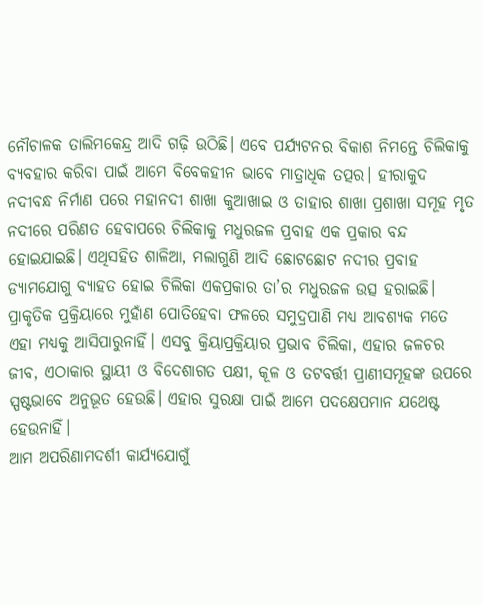ନୌଚାଳକ ତାଲିମକେନ୍ଦ୍ର ଆଦି ଗଢ଼ି ଉଠିଛି। ଏବେ ପର୍ଯ୍ୟଟନର ବିକାଶ ନିମନ୍ତେ ଚିଲିକାକୁ ବ୍ୟବହାର କରିବା ପାଇଁ ଆମେ ବିବେକହୀନ ଭାବେ ମାତ୍ରାଧିକ ତତ୍ପର। ହୀରାକୁଦ ନଦୀବନ୍ଧ ନିର୍ମାଣ ପରେ ମହାନଦୀ ଶାଖା କୁଆଖାଇ ଓ ତାହାର ଶାଖା ପ୍ରଶାଖା ସମୂହ ମୃତ ନଦୀରେ ପରିଣତ ହେବାପରେ ଚିଲିକାକୁ ମଧୁରଜଳ ପ୍ରବାହ ଏକ ପ୍ରକାର ବନ୍ଦ ହୋଇଯାଇଛି। ଏଥିସହିତ ଶାଳିଆ, ମଲାଗୁଣି ଆଦି ଛୋଟଛୋଟ ନଦୀର ପ୍ରବାହ ଡ୍ୟାମଯୋଗୁ ବ୍ୟାହତ ହୋଇ ଚିଲିକା ଏକପ୍ରକାର ତା’ର ମଧୁରଜଳ ଉତ୍ସ ହରାଇଛି। ପ୍ରାକୃତିକ ପ୍ରକ୍ରିୟାରେ ମୁହାଁଣ ପୋତିହେବା ଫଳରେ ସମୁଦ୍ରପାଣି ମଧ୍ୟ ଆବଶ୍ୟକ ମତେ ଏହା ମଧ୍ୟକୁ ଆସିପାରୁନାହିଁ। ଏସବୁ କ୍ରିୟାପ୍ରକ୍ରିୟାର ପ୍ରଭାବ ଚିଲିକା, ଏହାର ଜଳଚର ଜୀବ, ଏଠାକାର ସ୍ଥାୟୀ ଓ ବିଦେଶାଗତ ପକ୍ଷୀ, କୂଳ ଓ ତଟବର୍ତ୍ତୀ ପ୍ରାଣୀସମୂହଙ୍କ ଉପରେ ସ୍ପଷ୍ଟଭାବେ ଅନୁଭୂତ ହେଉଛି। ଏହାର ସୁରକ୍ଷା ପାଇଁ ଆମେ ପଦକ୍ଷେପମାନ ଯଥେଷ୍ଟ ହେଉନାହିଁ।
ଆମ ଅପରିଣାମଦର୍ଶୀ କାର୍ଯ୍ୟଯୋଗୁଁ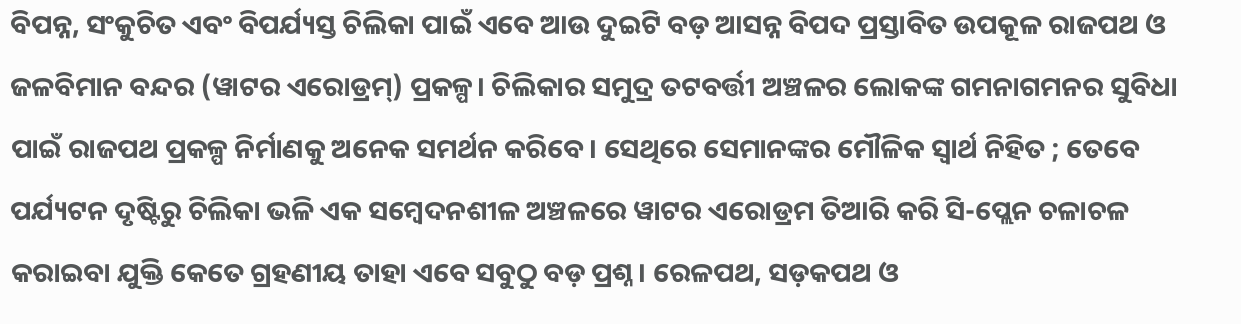ବିପନ୍ନ, ସଂକୁଚିତ ଏବଂ ବିପର୍ଯ୍ୟସ୍ତ ଚିଲିକା ପାଇଁ ଏବେ ଆଉ ଦୁଇଟି ବଡ଼ ଆସନ୍ନ ବିପଦ ପ୍ରସ୍ତାବିତ ଉପକୂଳ ରାଜପଥ ଓ ଜଳବିମାନ ବନ୍ଦର (ୱାଟର ଏରୋଡ୍ରମ୍‌) ପ୍ରକଳ୍ପ। ଚିଲିକାର ସମୁଦ୍ର ତଟବର୍ତ୍ତୀ ଅଞ୍ଚଳର ଲୋକଙ୍କ ଗମନାଗମନର ସୁବିଧା ପାଇଁ ରାଜପଥ ପ୍ରକଳ୍ପ ନିର୍ମାଣକୁ ଅନେକ ସମର୍ଥନ କରିବେ। ସେଥିରେ ସେମାନଙ୍କର ମୌଳିକ ସ୍ବାର୍ଥ ନିହିତ ; ତେବେ ପର୍ଯ୍ୟଟନ ଦୃଷ୍ଟିରୁ ଚିଲିକା ଭଳି ଏକ ସମ୍ବେଦନଶୀଳ ଅଞ୍ଚଳରେ ୱାଟର ଏରୋଡ୍ରମ ତିଆରି କରି ସି-ପ୍ଲେନ ଚଳାଚଳ କରାଇବା ଯୁକ୍ତି କେତେ ଗ୍ରହଣୀୟ ତାହା ଏବେ ସବୁଠୁ ବଡ଼ ପ୍ରଶ୍ନ। ରେଳପଥ, ସଡ଼କପଥ ଓ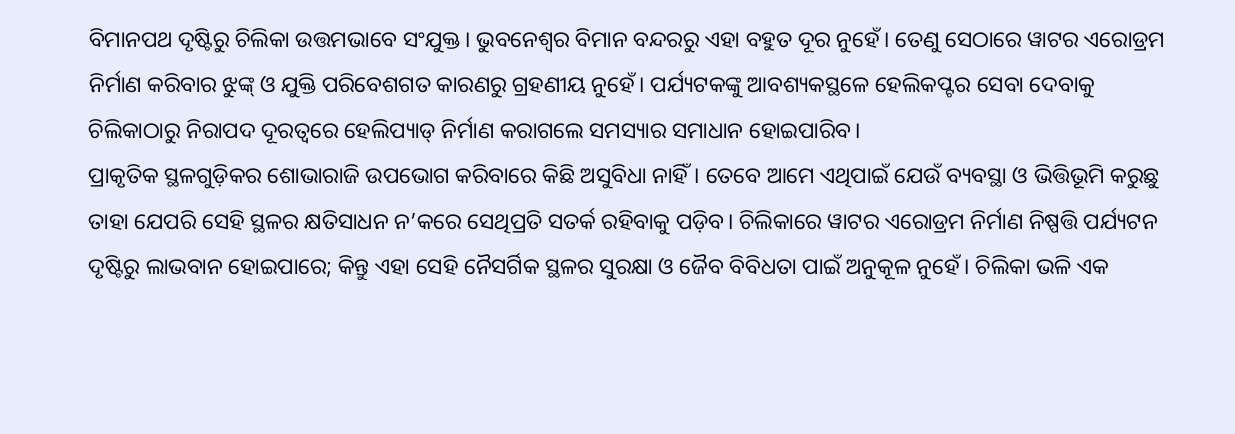ବିମାନପଥ ଦୃଷ୍ଟିରୁ ଚିଲିକା ଉତ୍ତମଭାବେ ସଂଯୁକ୍ତ। ଭୁବନେଶ୍ବର ବିମାନ ବନ୍ଦରରୁ ଏହା ବହୁତ ଦୂର ନୁହେଁ। ତେଣୁ ସେଠାରେ ୱାଟର ଏରୋଡ୍ରମ ନିର୍ମାଣ କରିବାର ଝୁଙ୍କ୍‌ ଓ ଯୁକ୍ତି ପରିବେଶଗତ କାରଣରୁ ଗ୍ରହଣୀୟ ନୁହେଁ। ପର୍ଯ୍ୟଟକଙ୍କୁ ଆବଶ୍ୟକସ୍ଥଳେ ହେଲିକପ୍ଟର ସେବା ଦେବାକୁ ଚିଲିକାଠାରୁ ନିରାପଦ ଦୂରତ୍ବରେ ହେଲିପ୍ୟାଡ୍‌ ନିର୍ମାଣ କରାଗଲେ ସମସ୍ୟାର ସମାଧାନ ହୋଇପାରିବ।
ପ୍ରାକୃତିକ ସ୍ଥଳଗୁଡ଼ିକର ଶୋଭାରାଜି ଉପଭୋଗ କରିବାରେ କିଛି ଅସୁବିଧା ନାହିଁ। ତେବେ ଆମେ ଏଥିପାଇଁ ଯେଉଁ ବ୍ୟବସ୍ଥା ଓ ଭିତ୍ତିଭୂମି କରୁଛୁ ତାହା ଯେପରି ସେହି ସ୍ଥଳର କ୍ଷତିସାଧନ ନ’କରେ ସେଥିପ୍ରତି ସତର୍କ ରହିବାକୁ ପଡ଼ିବ। ଚିଲିକାରେ ୱାଟର ଏରୋଡ୍ରମ ନିର୍ମାଣ ନିଷ୍ପତ୍ତି ପର୍ଯ୍ୟଟନ ଦୃଷ୍ଟିରୁ ଲାଭବାନ ହୋଇପାରେ; କିନ୍ତୁ ଏହା ସେହି ନୈସର୍ଗିକ ସ୍ଥଳର ସୁରକ୍ଷା ଓ ଜୈବ ବିବିଧତା ପାଇଁ ଅନୁକୂଳ ନୁହେଁ। ଚିଲିକା ଭଳି ଏକ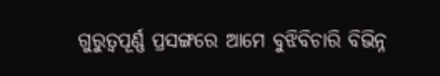ଗୁରୁତ୍ବପୂର୍ଣ୍ଣ ପ୍ରସଙ୍ଗରେ ଆମେ ବୁଝିବିଚାରି ବିଭିନ୍ନ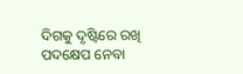ଦିଗକୁ ଦୃଷ୍ଟିରେ ରଖି ପଦକ୍ଷେପ ନେବା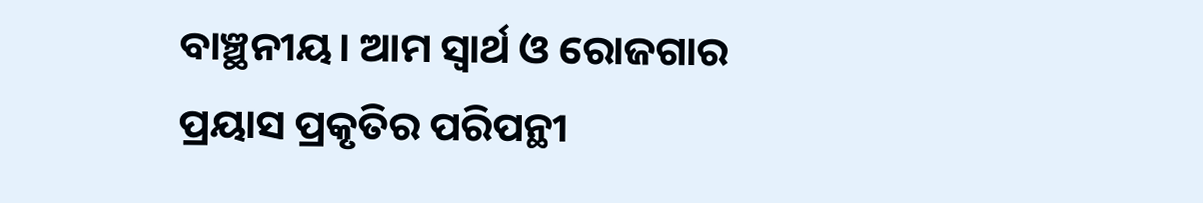ବାଞ୍ଛନୀୟ। ଆମ ସ୍ବାର୍ଥ ଓ ରୋଜଗାର ପ୍ରୟାସ ପ୍ରକୃତିର ପରିପନ୍ଥୀ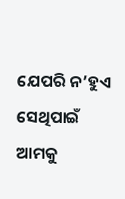ଯେପରି ନ’ହୁଏ ସେଥିପାଇଁ ଆମକୁ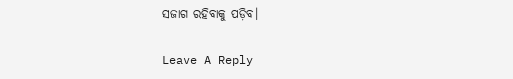ସଜାଗ ରହିବାକୁ ପଡ଼ିବ।

Leave A Reply